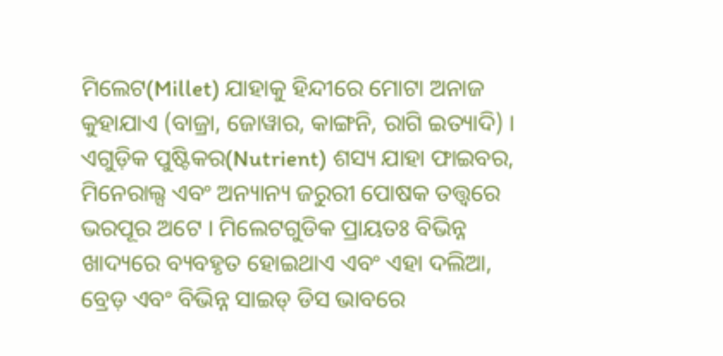ମିଲେଟ(Millet) ଯାହାକୁ ହିନ୍ଦୀରେ ମୋଟା ଅନାଜ କୁହାଯାଏ (ବାଜ୍ରା, ଜୋୱାର, କାଙ୍ଗନି, ରାଗି ଇତ୍ୟାଦି) । ଏଗୁଡ଼ିକ ପୁଷ୍ଟିକର(Nutrient) ଶସ୍ୟ ଯାହା ଫାଇବର, ମିନେରାଲ୍ସ ଏବଂ ଅନ୍ୟାନ୍ୟ ଜରୁରୀ ପୋଷକ ତତ୍ତ୍ୱରେ ଭରପୂର ଅଟେ । ମିଲେଟଗୁଡିକ ପ୍ରାୟତଃ ବିଭିନ୍ନ ଖାଦ୍ୟରେ ବ୍ୟବହୃତ ହୋଇଥାଏ ଏବଂ ଏହା ଦଲିଆ, ବ୍ରେଡ଼ ଏବଂ ବିଭିନ୍ନ ସାଇଡ୍ ଡିସ ଭାବରେ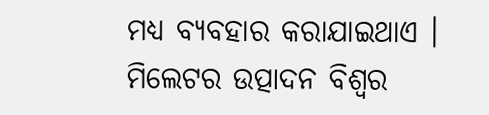ମଧ୍ୟ ବ୍ୟବହାର କରାଯାଇଥାଏ ।
ମିଲେଟର ଉତ୍ପାଦନ ବିଶ୍ୱର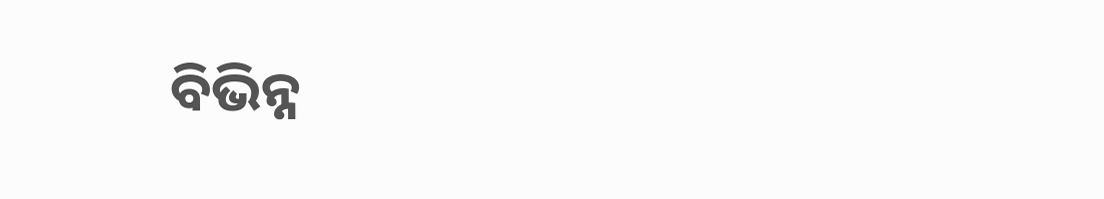ବିଭିନ୍ନ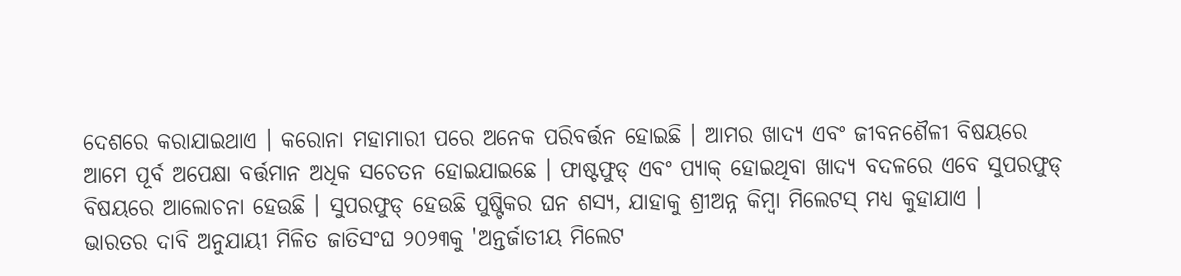ଦେଶରେ କରାଯାଇଥାଏ । କରୋନା ମହାମାରୀ ପରେ ଅନେକ ପରିବର୍ତ୍ତନ ହୋଇଛି । ଆମର ଖାଦ୍ୟ ଏବଂ ଜୀବନଶୈଳୀ ବିଷୟରେ ଆମେ ପୂର୍ବ ଅପେକ୍ଷା ବର୍ତ୍ତମାନ ଅଧିକ ସଚେତନ ହୋଇଯାଇଛେ । ଫାଷ୍ଟଫୁଡ୍ ଏବଂ ପ୍ୟାକ୍ ହୋଇଥିବା ଖାଦ୍ୟ ବଦଳରେ ଏବେ ସୁପରଫୁଡ୍ ବିଷୟରେ ଆଲୋଚନା ହେଉଛି । ସୁପରଫୁଡ୍ ହେଉଛି ପୁଷ୍ଟିକର ଘନ ଶସ୍ୟ, ଯାହାକୁ ଶ୍ରୀଅନ୍ନ କିମ୍ବା ମିଲେଟସ୍ ମଧ୍ୟ କୁହାଯାଏ ।
ଭାରତର ଦାବି ଅନୁଯାୟୀ ମିଳିତ ଜାତିସଂଘ ୨୦୨୩କୁ 'ଅନ୍ତର୍ଜାତୀୟ ମିଲେଟ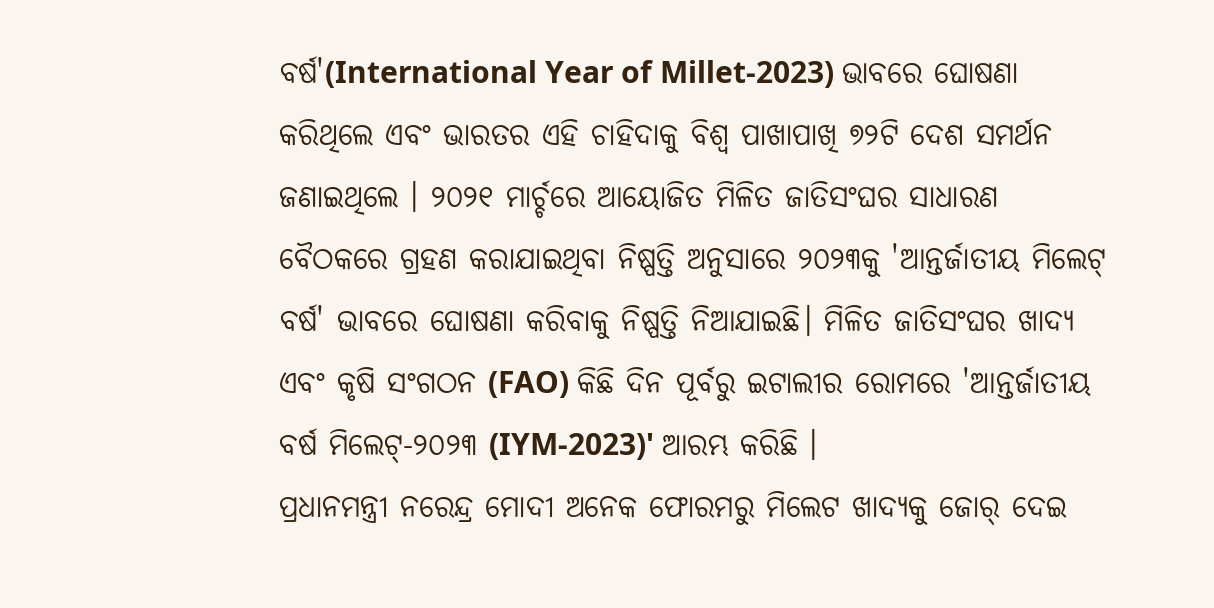ବର୍ଷ'(International Year of Millet-2023) ଭାବରେ ଘୋଷଣା କରିଥିଲେ ଏବଂ ଭାରତର ଏହି ଚାହିଦାକୁ ବିଶ୍ୱ ପାଖାପାଖି ୭୨ଟି ଦେଶ ସମର୍ଥନ ଜଣାଇଥିଲେ । ୨୦୨୧ ମାର୍ଚ୍ଚରେ ଆୟୋଜିତ ମିଳିତ ଜାତିସଂଘର ସାଧାରଣ ବୈଠକରେ ଗ୍ରହଣ କରାଯାଇଥିବା ନିଷ୍ପତ୍ତି ଅନୁସାରେ ୨୦୨୩କୁ 'ଆନ୍ତର୍ଜାତୀୟ ମିଲେଟ୍ ବର୍ଷ' ଭାବରେ ଘୋଷଣା କରିବାକୁ ନିଷ୍ପତ୍ତି ନିଆଯାଇଛି। ମିଳିତ ଜାତିସଂଘର ଖାଦ୍ୟ ଏବଂ କୃଷି ସଂଗଠନ (FAO) କିଛି ଦିନ ପୂର୍ବରୁ ଇଟାଲୀର ରୋମରେ 'ଆନ୍ତର୍ଜାତୀୟ ବର୍ଷ ମିଲେଟ୍-୨୦୨୩ (IYM-2023)' ଆରମ୍ଭ କରିଛି ।
ପ୍ରଧାନମନ୍ତ୍ରୀ ନରେନ୍ଦ୍ର ମୋଦୀ ଅନେକ ଫୋରମରୁ ମିଲେଟ ଖାଦ୍ୟକୁ ଜୋର୍ ଦେଇ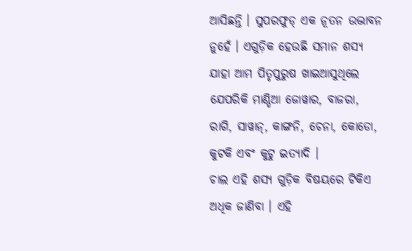ଆସିଛନ୍ତି । ସୁପରଫୁଡ୍ ଏକ ନୂତନ ଉଦ୍ଭାବନ ନୁହେଁ । ଏଗୁଡ଼ିକ ହେଉଛି ସମାନ ଶସ୍ୟ ଯାହା ଆମ ପିତୃପୁରୁଷ ଖାଇଆସୁଥିଲେ ଯେପରିକି ମାଣ୍ଡିଆ ଜୋୱାର, ବାଜରା, ରାଗି, ସାୱାନ୍, କାଙ୍ଗନି, ଚେନା, କୋଡୋ, କୁଟକି ଏବଂ କୁଟୁ ଇତ୍ୟାଦି ।
ଚାଲ ଏହି ଶସ୍ୟ ଗୁଡ଼ିକ ବିଷୟରେ ଟିକିଏ ଅଧିକ ଜାଣିବା । ଏହି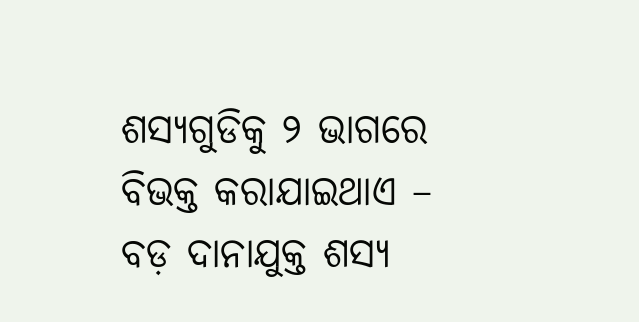ଶସ୍ୟଗୁଡିକୁ ୨ ଭାଗରେ ବିଭକ୍ତ କରାଯାଇଥାଏ – ବଡ଼ ଦାନାଯୁକ୍ତ ଶସ୍ୟ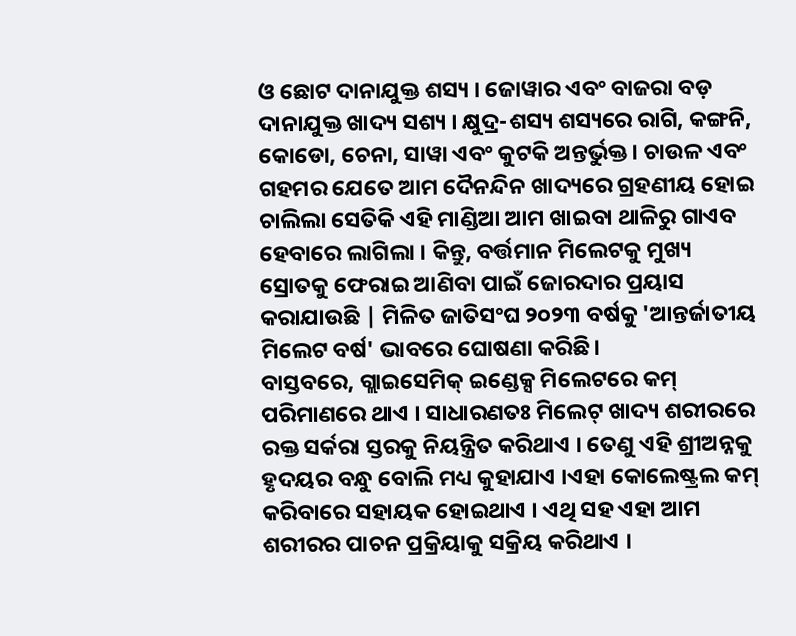ଓ ଛୋଟ ଦାନାଯୁକ୍ତ ଶସ୍ୟ । ଜୋୱାର ଏବଂ ବାଜରା ବଡ଼ ଦାନାଯୁକ୍ତ ଖାଦ୍ୟ ସଶ୍ୟ । କ୍ଷୁଦ୍ର-ଶସ୍ୟ ଶସ୍ୟରେ ରାଗି, କଙ୍ଗନି, କୋଡୋ, ଚେନା, ସାୱା ଏବଂ କୁଟକି ଅନ୍ତର୍ଭୁକ୍ତ । ଚାଉଳ ଏବଂ ଗହମର ଯେତେ ଆମ ଦୈନନ୍ଦିନ ଖାଦ୍ୟରେ ଗ୍ରହଣୀୟ ହୋଇ ଚାଲିଲା ସେତିକି ଏହି ମାଣ୍ଡିଆ ଆମ ଖାଇବା ଥାଳିରୁ ଗାଏବ ହେବାରେ ଲାଗିଲା । କିନ୍ତୁ, ବର୍ତ୍ତମାନ ମିଲେଟକୁ ମୁଖ୍ୟ ସ୍ରୋତକୁ ଫେରାଇ ଆଣିବା ପାଇଁ ଜୋରଦାର ପ୍ରୟାସ କରାଯାଉଛି | ମିଳିତ ଜାତିସଂଘ ୨୦୨୩ ବର୍ଷକୁ 'ଆନ୍ତର୍ଜାତୀୟ ମିଲେଟ ବର୍ଷ' ଭାବରେ ଘୋଷଣା କରିଛି।
ବାସ୍ତବରେ, ଗ୍ଲାଇସେମିକ୍ ଇଣ୍ଡେକ୍ସ ମିଲେଟରେ କମ୍ ପରିମାଣରେ ଥାଏ । ସାଧାରଣତଃ ମିଲେଟ୍ ଖାଦ୍ୟ ଶରୀରରେ ରକ୍ତ ସର୍କରା ସ୍ତରକୁ ନିୟନ୍ତ୍ରିତ କରିଥାଏ । ତେଣୁ ଏହି ଶ୍ରୀଅନ୍ନକୁ ହୃଦୟର ବନ୍ଧୁ ବୋଲି ମଧ୍ୟ କୁହାଯାଏ ।ଏହା କୋଲେଷ୍ଟ୍ରଲ କମ୍ କରିବାରେ ସହାୟକ ହୋଇଥାଏ । ଏଥି ସହ ଏହା ଆମ ଶରୀରର ପାଚନ ପ୍ରକ୍ରିୟାକୁ ସକ୍ରିୟ କରିଥାଏ ।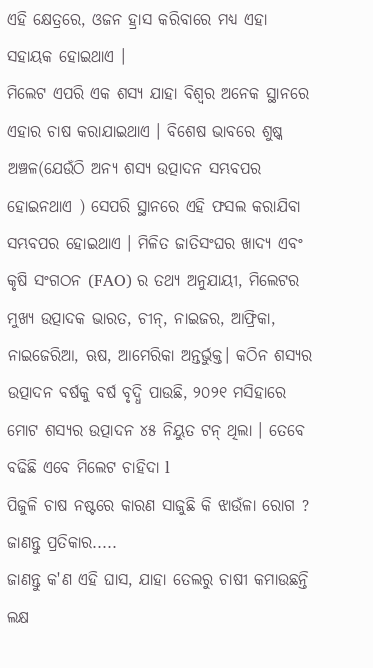ଏହି କ୍ଷେତ୍ରରେ, ଓଜନ ହ୍ରାସ କରିବାରେ ମଧ୍ୟ ଏହା ସହାୟକ ହୋଇଥାଏ ।
ମିଲେଟ ଏପରି ଏକ ଶସ୍ୟ ଯାହା ବିଶ୍ୱର ଅନେକ ସ୍ଥାନରେ ଏହାର ଚାଷ କରାଯାଇଥାଏ । ବିଶେଷ ଭାବରେ ଶୁଷ୍କ ଅଞ୍ଚଳ(ଯେଉଁଠି ଅନ୍ୟ ଶସ୍ୟ ଉତ୍ପାଦନ ସମ୍ଭବପର ହୋଇନଥାଏ ) ସେପରି ସ୍ଥାନରେ ଏହି ଫସଲ କରାଯିବା ସମ୍ଭବପର ହୋଇଥାଏ । ମିଳିତ ଜାତିସଂଘର ଖାଦ୍ୟ ଏବଂ କୃଷି ସଂଗଠନ (FAO) ର ତଥ୍ୟ ଅନୁଯାୟୀ, ମିଲେଟର ମୁଖ୍ୟ ଉତ୍ପାଦକ ଭାରତ, ଚୀନ୍, ନାଇଜର, ଆଫ୍ରିକା, ନାଇଜେରିଆ, ଋଷ, ଆମେରିକା ଅନ୍ତର୍ଭୁକ୍ତ। କଠିନ ଶସ୍ୟର ଉତ୍ପାଦନ ବର୍ଷକୁ ବର୍ଷ ବୃଦ୍ଧି ପାଉଛି, ୨୦୨୧ ମସିହାରେ ମୋଟ ଶସ୍ୟର ଉତ୍ପାଦନ ୪୫ ନିୟୁତ ଟନ୍ ଥିଲା । ତେବେ ବଢିଛି ଏବେ ମିଲେଟ ଚାହିଦା l
ପିଜୁଳି ଚାଷ ନଷ୍ଟରେ କାରଣ ସାଜୁଛି କି ଝାଉଁଳା ରୋଗ ? ଜାଣନ୍ତୁ ପ୍ରତିକାର.....
ଜାଣନ୍ତୁ କ'ଣ ଏହି ଘାସ, ଯାହା ତେଲରୁ ଚାଷୀ କମାଉଛନ୍ତି ଲକ୍ଷ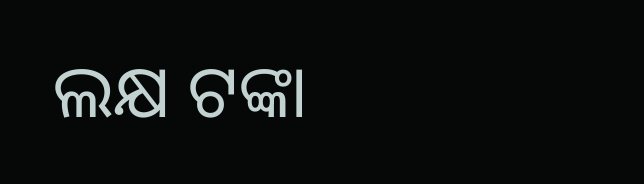ଲକ୍ଷ ଟଙ୍କା